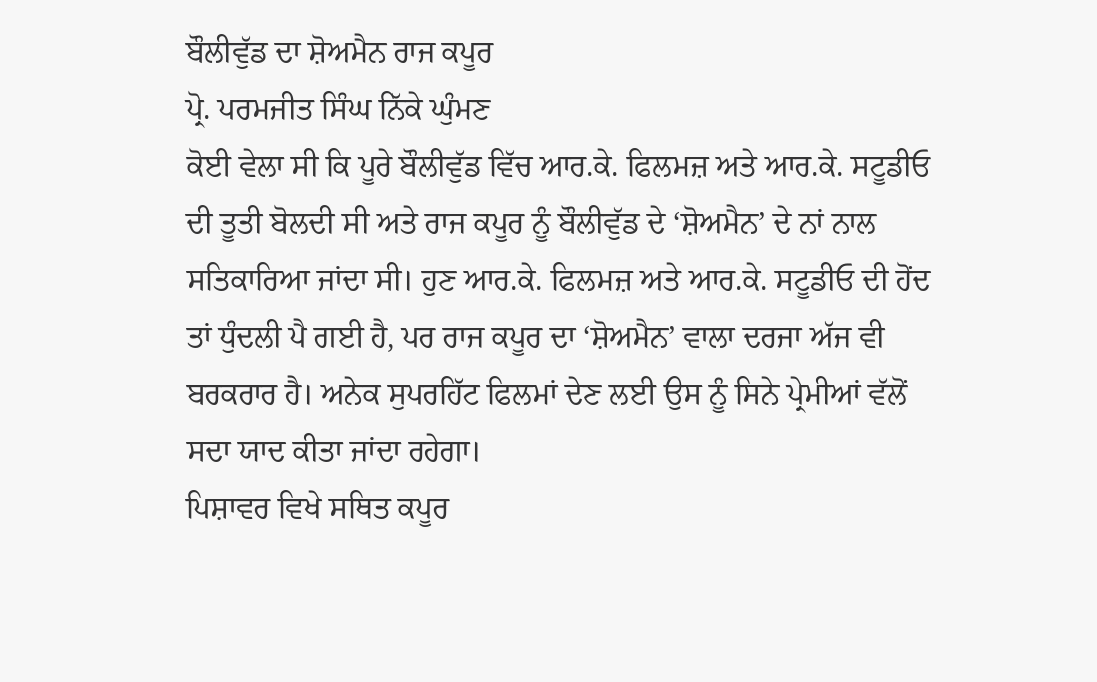ਬੌਲੀਵੁੱਡ ਦਾ ਸ਼ੋਅਮੈਨ ਰਾਜ ਕਪੂਰ
ਪ੍ਰੋ. ਪਰਮਜੀਤ ਸਿੰਘ ਨਿੱਕੇ ਘੁੰਮਣ
ਕੋਈ ਵੇਲਾ ਸੀ ਕਿ ਪੂਰੇ ਬੌਲੀਵੁੱਡ ਵਿੱਚ ਆਰ.ਕੇ. ਫਿਲਮਜ਼ ਅਤੇ ਆਰ.ਕੇ. ਸਟੂਡੀਓ ਦੀ ਤੂਤੀ ਬੋਲਦੀ ਸੀ ਅਤੇ ਰਾਜ ਕਪੂਰ ਨੂੰ ਬੌਲੀਵੁੱਡ ਦੇ ‘ਸ਼ੋਅਮੈਨ’ ਦੇ ਨਾਂ ਨਾਲ ਸਤਿਕਾਰਿਆ ਜਾਂਦਾ ਸੀ। ਹੁਣ ਆਰ.ਕੇ. ਫਿਲਮਜ਼ ਅਤੇ ਆਰ.ਕੇ. ਸਟੂਡੀਓ ਦੀ ਹੋਂਦ ਤਾਂ ਧੁੰਦਲੀ ਪੈ ਗਈ ਹੈ, ਪਰ ਰਾਜ ਕਪੂਰ ਦਾ ‘ਸ਼ੋਅਮੈਨ’ ਵਾਲਾ ਦਰਜਾ ਅੱਜ ਵੀ ਬਰਕਰਾਰ ਹੈ। ਅਨੇਕ ਸੁਪਰਹਿੱਟ ਫਿਲਮਾਂ ਦੇਣ ਲਈ ਉਸ ਨੂੰ ਸਿਨੇ ਪ੍ਰੇਮੀਆਂ ਵੱਲੋਂ ਸਦਾ ਯਾਦ ਕੀਤਾ ਜਾਂਦਾ ਰਹੇਗਾ।
ਪਿਸ਼ਾਵਰ ਵਿਖੇ ਸਥਿਤ ਕਪੂਰ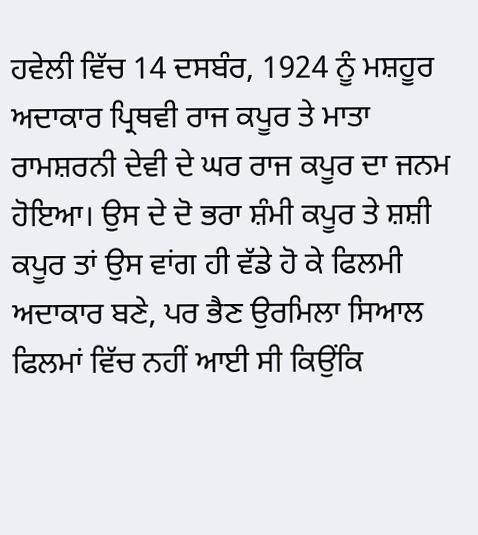ਹਵੇਲੀ ਵਿੱਚ 14 ਦਸਬੰਰ, 1924 ਨੂੰ ਮਸ਼ਹੂਰ ਅਦਾਕਾਰ ਪ੍ਰਿਥਵੀ ਰਾਜ ਕਪੂਰ ਤੇ ਮਾਤਾ ਰਾਮਸ਼ਰਨੀ ਦੇਵੀ ਦੇ ਘਰ ਰਾਜ ਕਪੂਰ ਦਾ ਜਨਮ ਹੋਇਆ। ਉਸ ਦੇ ਦੋ ਭਰਾ ਸ਼ੰਮੀ ਕਪੂਰ ਤੇ ਸ਼ਸ਼ੀ ਕਪੂਰ ਤਾਂ ਉਸ ਵਾਂਗ ਹੀ ਵੱਡੇ ਹੋ ਕੇ ਫਿਲਮੀ ਅਦਾਕਾਰ ਬਣੇ, ਪਰ ਭੈਣ ਉਰਮਿਲਾ ਸਿਆਲ ਫਿਲਮਾਂ ਵਿੱਚ ਨਹੀਂ ਆਈ ਸੀ ਕਿਉਂਕਿ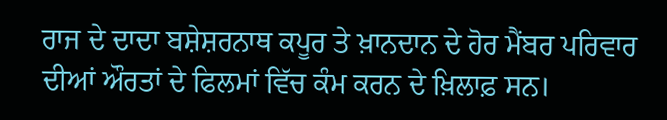ਰਾਜ ਦੇ ਦਾਦਾ ਬਸ਼ੇਸ਼ਰਨਾਥ ਕਪੂਰ ਤੇ ਖ਼ਾਨਦਾਨ ਦੇ ਹੋਰ ਮੈਂਬਰ ਪਰਿਵਾਰ ਦੀਆਂ ਔਰਤਾਂ ਦੇ ਫਿਲਮਾਂ ਵਿੱਚ ਕੰਮ ਕਰਨ ਦੇ ਖ਼ਿਲਾਫ਼ ਸਨ।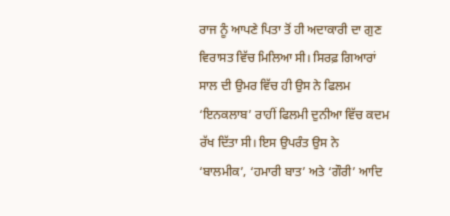ਰਾਜ ਨੂੰ ਆਪਣੇ ਪਿਤਾ ਤੋਂ ਹੀ ਅਦਾਕਾਰੀ ਦਾ ਗੁਣ ਵਿਰਾਸਤ ਵਿੱਚ ਮਿਲਿਆ ਸੀ। ਸਿਰਫ਼ ਗਿਆਰਾਂ ਸਾਲ ਦੀ ਉਮਰ ਵਿੱਚ ਹੀ ਉਸ ਨੇ ਫਿਲਮ ‘ਇਨਕਲਾਬ’ ਰਾਹੀਂ ਫਿਲਮੀ ਦੁਨੀਆ ਵਿੱਚ ਕਦਮ ਰੱਖ ਦਿੱਤਾ ਸੀ। ਇਸ ਉਪਰੰਤ ਉਸ ਨੇ ‘ਬਾਲਮੀਕ’, ‘ਹਮਾਰੀ ਬਾਤ’ ਅਤੇ ‘ਗੌਰੀ’ ਆਦਿ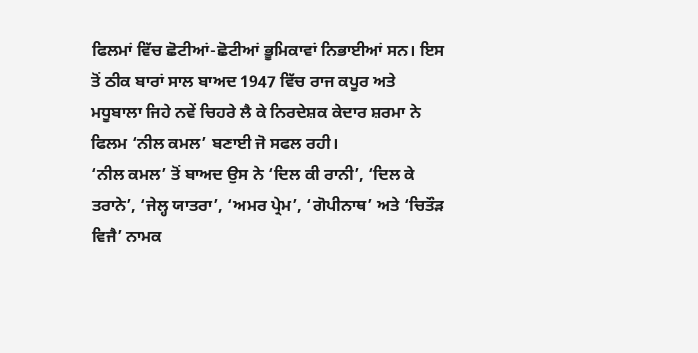ਫਿਲਮਾਂ ਵਿੱਚ ਛੋਟੀਆਂ-ਛੋਟੀਆਂ ਭੂਮਿਕਾਵਾਂ ਨਿਭਾਈਆਂ ਸਨ। ਇਸ ਤੋਂ ਠੀਕ ਬਾਰਾਂ ਸਾਲ ਬਾਅਦ 1947 ਵਿੱਚ ਰਾਜ ਕਪੂਰ ਅਤੇ ਮਧੂਬਾਲਾ ਜਿਹੇ ਨਵੇਂ ਚਿਹਰੇ ਲੈ ਕੇ ਨਿਰਦੇਸ਼ਕ ਕੇਦਾਰ ਸ਼ਰਮਾ ਨੇ ਫਿਲਮ ‘ਨੀਲ ਕਮਲ’ ਬਣਾਈ ਜੋ ਸਫਲ ਰਹੀ।
‘ਨੀਲ ਕਮਲ’ ਤੋਂ ਬਾਅਦ ਉਸ ਨੇ ‘ਦਿਲ ਕੀ ਰਾਨੀ’, ‘ਦਿਲ ਕੇ ਤਰਾਨੇ’, ‘ਜੇਲ੍ਹ ਯਾਤਰਾ’, ‘ਅਮਰ ਪ੍ਰੇਮ’, ‘ਗੋਪੀਨਾਥ’ ਅਤੇ ‘ਚਿਤੌੜ ਵਿਜੈ’ ਨਾਮਕ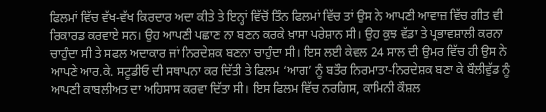ਫਿਲਮਾਂ ਵਿੱਚ ਵੱਖ-ਵੱਖ ਕਿਰਦਾਰ ਅਦਾ ਕੀਤੇ ਤੇ ਇਨ੍ਹਾਂ ਵਿੱਚੋਂ ਤਿੰਨ ਫਿਲਮਾਂ ਵਿੱਚ ਤਾਂ ਉਸ ਨੇ ਆਪਣੀ ਆਵਾਜ਼ ਵਿੱਚ ਗੀਤ ਵੀ ਰਿਕਾਰਡ ਕਰਵਾਏ ਸਨ। ਉਹ ਆਪਣੀ ਪਛਾਣ ਨਾ ਬਣਨ ਕਰਕੇ ਖ਼ਾਸਾ ਪਰੇਸ਼ਾਨ ਸੀ। ਉਹ ਕੁਝ ਵੱਡਾ ਤੇ ਪ੍ਰਭਾਵਸ਼ਾਲੀ ਕਰਨਾ ਚਾਹੁੰਦਾ ਸੀ ਤੇ ਸਫਲ ਅਦਾਕਾਰ ਜਾਂ ਨਿਰਦੇਸ਼ਕ ਬਣਨਾ ਚਾਹੁੰਦਾ ਸੀ। ਇਸ ਲਈ ਕੇਵਲ 24 ਸਾਲ ਦੀ ਉਮਰ ਵਿੱਚ ਹੀ ਉਸ ਨੇ ਆਪਣੇ ਆਰ.ਕੇ. ਸਟੂਡੀਓ ਦੀ ਸਥਾਪਨਾ ਕਰ ਦਿੱਤੀ ਤੇ ਫਿਲਮ ‘ਆਗ’ ਨੂੰ ਬਤੌਰ ਨਿਰਮਾਤਾ-ਨਿਰਦੇਸ਼ਕ ਬਣਾ ਕੇ ਬੌਲੀਵੁੱਡ ਨੂੰ ਆਪਣੀ ਕਾਬਲੀਅਤ ਦਾ ਅਹਿਸਾਸ ਕਰਵਾ ਦਿੱਤਾ ਸੀ। ਇਸ ਫਿਲਮ ਵਿੱਚ ਨਰਗਿਸ, ਕਾਮਿਨੀ ਕੌਸ਼ਲ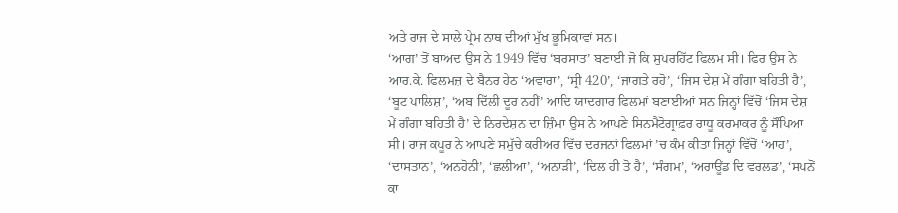ਅਤੇ ਰਾਜ ਦੇ ਸਾਲੇ ਪ੍ਰੇਮ ਨਾਥ ਦੀਆਂ ਮੁੱਖ ਭੂਮਿਕਾਵਾਂ ਸਨ।
‘ਆਗ’ ਤੋਂ ਬਾਅਦ ਉਸ ਨੇ 1949 ਵਿੱਚ ‘ਬਰਸਾਤ’ ਬਣਾਈ ਜੋ ਕਿ ਸੁਪਰਹਿੱਟ ਫਿਲਮ ਸੀ। ਫਿਰ ਉਸ ਨੇ ਆਰ.ਕੇ. ਫਿਲਮਜ਼ ਦੇ ਬੈਨਰ ਹੇਠ ‘ਅਵਾਰਾ’, ‘ਸ੍ਰੀ 420’, ‘ਜਾਗਤੇ ਰਹੋ’, ‘ਜਿਸ ਦੇਸ਼ ਮੇਂ ਗੰਗਾ ਬਹਿਤੀ ਹੈ’, ‘ਬੂਟ ਪਾਲਿਸ਼’, ‘ਅਬ ਦਿੱਲੀ ਦੂਰ ਨਹੀਂ’ ਆਦਿ ਯਾਦਗਾਰ ਫਿਲਮਾਂ ਬਣਾਈਆਂ ਸਨ ਜਿਨ੍ਹਾਂ ਵਿੱਚੋਂ ‘ਜਿਸ ਦੇਸ਼ ਮੇਂ ਗੰਗਾ ਬਹਿਤੀ ਹੈ’ ਦੇ ਨਿਰਦੇਸ਼ਨ ਦਾ ਜ਼ਿੰਮਾ ਉਸ ਨੇ ਆਪਣੇ ਸਿਨਮੈਟੋਗ੍ਰਾਫ਼ਰ ਰਾਧੂ ਕਰਮਾਕਰ ਨੂੰ ਸੌਂਪਿਆ ਸੀ। ਰਾਜ ਕਪੂਰ ਨੇ ਆਪਣੇ ਸਮੁੱਚੇ ਕਰੀਅਰ ਵਿੱਚ ਦਰਜਨਾਂ ਫਿਲਮਾਂ ’ਚ ਕੰਮ ਕੀਤਾ ਜਿਨ੍ਹਾਂ ਵਿੱਚੋਂ ‘ਆਹ’, ‘ਦਾਸਤਾਨ’, ‘ਅਨਹੋਨੀ’, ‘ਛਲੀਆ’, ‘ਅਨਾੜੀ’, ‘ਦਿਲ ਹੀ ਤੋ ਹੈ’, ‘ਸੰਗਮ’, ‘ਅਰਾਊਂਡ ਦਿ ਵਰਲਡ’, ‘ਸਪਨੋਂ ਕਾ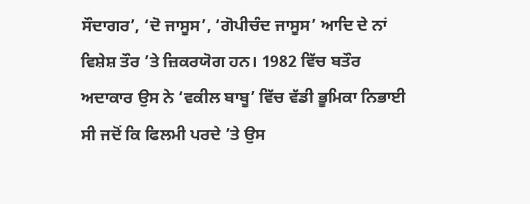ਸੌਦਾਗਰ’, ‘ਦੋ ਜਾਸੂਸ’, ‘ਗੋਪੀਚੰਦ ਜਾਸੂਸ’ ਆਦਿ ਦੇ ਨਾਂ ਵਿਸ਼ੇਸ਼ ਤੌਰ ’ਤੇ ਜ਼ਿਕਰਯੋਗ ਹਨ। 1982 ਵਿੱਚ ਬਤੌਰ ਅਦਾਕਾਰ ਉਸ ਨੇ ‘ਵਕੀਲ ਬਾਬੂ’ ਵਿੱਚ ਵੱਡੀ ਭੂਮਿਕਾ ਨਿਭਾਈ ਸੀ ਜਦੋਂ ਕਿ ਫਿਲਮੀ ਪਰਦੇ ’ਤੇ ਉਸ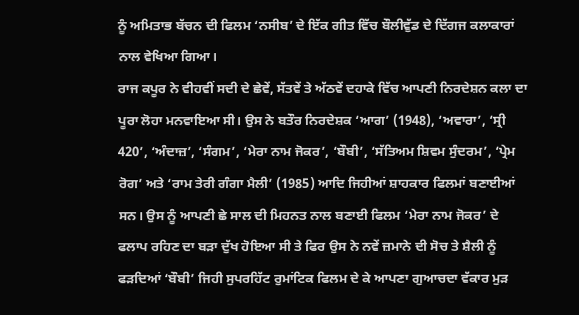ਨੂੰ ਅਮਿਤਾਭ ਬੱਚਨ ਦੀ ਫਿਲਮ ‘ਨਸੀਬ’ ਦੇ ਇੱਕ ਗੀਤ ਵਿੱਚ ਬੌਲੀਵੁੱਡ ਦੇ ਦਿੱਗਜ ਕਲਾਕਾਰਾਂ ਨਾਲ ਵੇਖਿਆ ਗਿਆ।
ਰਾਜ ਕਪੂਰ ਨੇ ਵੀਹਵੀਂ ਸਦੀ ਦੇ ਛੇਵੇਂ, ਸੱਤਵੇਂ ਤੇ ਅੱਠਵੇਂ ਦਹਾਕੇ ਵਿੱਚ ਆਪਣੀ ਨਿਰਦੇਸ਼ਨ ਕਲਾ ਦਾ ਪੂਰਾ ਲੋਹਾ ਮਨਵਾਇਆ ਸੀ। ਉਸ ਨੇ ਬਤੌਰ ਨਿਰਦੇਸ਼ਕ ‘ਆਗ’ (1948), ‘ਅਵਾਰਾ’, ‘ਸ੍ਰੀ 420’, ‘ਅੰਦਾਜ਼’, ‘ਸੰਗਮ’, ‘ਮੇਰਾ ਨਾਮ ਜੋਕਰ’, ‘ਬੌਬੀ’, ‘ਸੱਤਿਅਮ ਸ਼ਿਵਮ ਸੁੰਦਰਮ’, ‘ਪ੍ਰੇਮ ਰੋਗ’ ਅਤੇ ‘ਰਾਮ ਤੇਰੀ ਗੰਗਾ ਮੈਲੀ’ (1985) ਆਦਿ ਜਿਹੀਆਂ ਸ਼ਾਹਕਾਰ ਫਿਲਮਾਂ ਬਣਾਈਆਂ ਸਨ। ਉਸ ਨੂੰ ਆਪਣੀ ਛੇ ਸਾਲ ਦੀ ਮਿਹਨਤ ਨਾਲ ਬਣਾਈ ਫਿਲਮ ‘ਮੇਰਾ ਨਾਮ ਜੋਕਰ’ ਦੇ ਫਲਾਪ ਰਹਿਣ ਦਾ ਬੜਾ ਦੁੱਖ ਹੋਇਆ ਸੀ ਤੇ ਫਿਰ ਉਸ ਨੇ ਨਵੇਂ ਜ਼ਮਾਨੇ ਦੀ ਸੋਚ ਤੇ ਸ਼ੈਲੀ ਨੂੰ ਫੜਦਿਆਂ ‘ਬੌਬੀ’ ਜਿਹੀ ਸੁਪਰਹਿੱਟ ਰੁਮਾਂਟਿਕ ਫਿਲਮ ਦੇ ਕੇ ਆਪਣਾ ਗੁਆਚਦਾ ਵੱਕਾਰ ਮੁੜ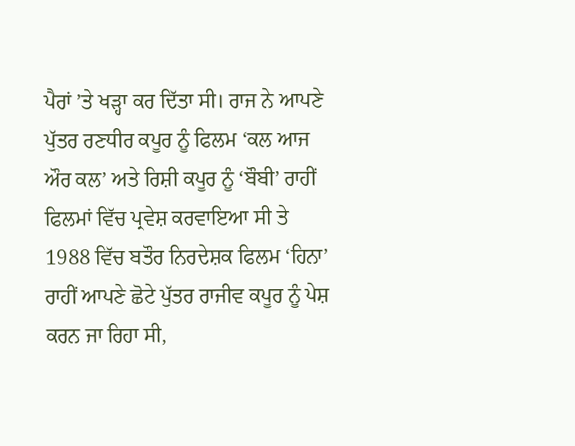ਪੈਰਾਂ ’ਤੇ ਖੜ੍ਹਾ ਕਰ ਦਿੱਤਾ ਸੀ। ਰਾਜ ਨੇ ਆਪਣੇ ਪੁੱਤਰ ਰਣਧੀਰ ਕਪੂਰ ਨੂੰ ਫਿਲਮ ‘ਕਲ ਆਜ ਔਰ ਕਲ’ ਅਤੇ ਰਿਸ਼ੀ ਕਪੂਰ ਨੂੰ ‘ਬੌਬੀ’ ਰਾਹੀਂ ਫਿਲਮਾਂ ਵਿੱਚ ਪ੍ਰਵੇਸ਼ ਕਰਵਾਇਆ ਸੀ ਤੇ 1988 ਵਿੱਚ ਬਤੌਰ ਨਿਰਦੇਸ਼ਕ ਫਿਲਮ ‘ਹਿਨਾ’ ਰਾਹੀਂ ਆਪਣੇ ਛੋਟੇ ਪੁੱਤਰ ਰਾਜੀਵ ਕਪੂਰ ਨੂੰ ਪੇਸ਼ ਕਰਨ ਜਾ ਰਿਹਾ ਸੀ,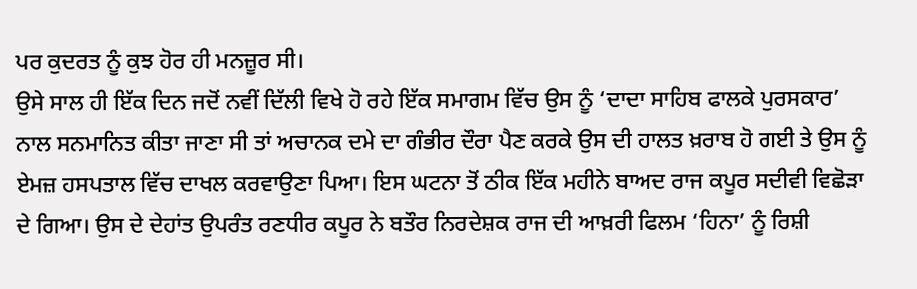ਪਰ ਕੁਦਰਤ ਨੂੰ ਕੁਝ ਹੋਰ ਹੀ ਮਨਜ਼ੂਰ ਸੀ।
ਉਸੇ ਸਾਲ ਹੀ ਇੱਕ ਦਿਨ ਜਦੋਂ ਨਵੀਂ ਦਿੱਲੀ ਵਿਖੇ ਹੋ ਰਹੇ ਇੱਕ ਸਮਾਗਮ ਵਿੱਚ ਉਸ ਨੂੰ ‘ਦਾਦਾ ਸਾਹਿਬ ਫਾਲਕੇ ਪੁਰਸਕਾਰ’ ਨਾਲ ਸਨਮਾਨਿਤ ਕੀਤਾ ਜਾਣਾ ਸੀ ਤਾਂ ਅਚਾਨਕ ਦਮੇ ਦਾ ਗੰਭੀਰ ਦੌਰਾ ਪੈਣ ਕਰਕੇ ਉਸ ਦੀ ਹਾਲਤ ਖ਼ਰਾਬ ਹੋ ਗਈ ਤੇ ਉਸ ਨੂੰ ਏਮਜ਼ ਹਸਪਤਾਲ ਵਿੱਚ ਦਾਖਲ ਕਰਵਾਉਣਾ ਪਿਆ। ਇਸ ਘਟਨਾ ਤੋਂ ਠੀਕ ਇੱਕ ਮਹੀਨੇ ਬਾਅਦ ਰਾਜ ਕਪੂਰ ਸਦੀਵੀ ਵਿਛੋੜਾ ਦੇ ਗਿਆ। ਉਸ ਦੇ ਦੇਹਾਂਤ ਉਪਰੰਤ ਰਣਧੀਰ ਕਪੂਰ ਨੇ ਬਤੌਰ ਨਿਰਦੇਸ਼ਕ ਰਾਜ ਦੀ ਆਖ਼ਰੀ ਫਿਲਮ ‘ਹਿਨਾ’ ਨੂੰ ਰਿਸ਼ੀ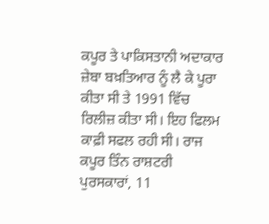ਕਪੂਰ ਤੇ ਪਾਕਿਸਤਾਨੀ ਅਦਾਕਾਰ ਜ਼ੇਬਾ ਬਖ਼ਤਿਆਰ ਨੂੰ ਲੈ ਕੇ ਪੂਰਾ ਕੀਤਾ ਸੀ ਤੇ 1991 ਵਿੱਚ ਰਿਲੀਜ਼ ਕੀਤਾ ਸੀ। ਇਹ ਫਿਲਮ ਕਾਫ਼ੀ ਸਫਲ ਰਹੀ ਸੀ। ਰਾਜ ਕਪੂਰ ਤਿੰਨ ਰਾਸ਼ਟਰੀ ਪੁਰਸਕਾਰਾਂ, 11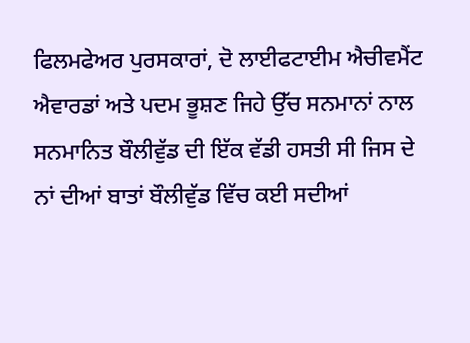ਫਿਲਮਫੇਅਰ ਪੁਰਸਕਾਰਾਂ, ਦੋ ਲਾਈਫਟਾਈਮ ਐਚੀਵਮੈਂਟ ਐਵਾਰਡਾਂ ਅਤੇ ਪਦਮ ਭੂਸ਼ਣ ਜਿਹੇ ਉੱਚ ਸਨਮਾਨਾਂ ਨਾਲ ਸਨਮਾਨਿਤ ਬੌਲੀਵੁੱਡ ਦੀ ਇੱਕ ਵੱਡੀ ਹਸਤੀ ਸੀ ਜਿਸ ਦੇ ਨਾਂ ਦੀਆਂ ਬਾਤਾਂ ਬੌਲੀਵੁੱਡ ਵਿੱਚ ਕਈ ਸਦੀਆਂ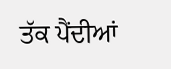ਤੱਕ ਪੈਂਦੀਆਂ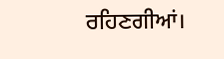ਰਹਿਣਗੀਆਂ।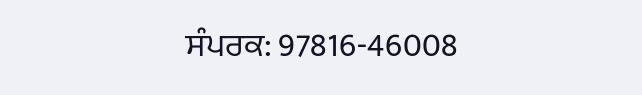ਸੰਪਰਕ: 97816-46008